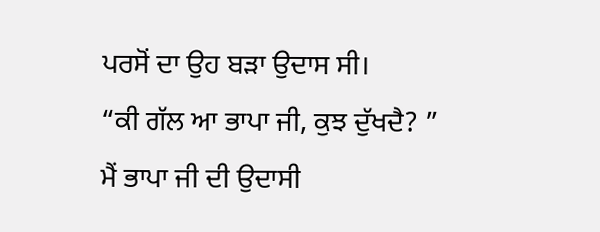ਪਰਸੋਂ ਦਾ ਉਹ ਬੜਾ ਉਦਾਸ ਸੀ।
“ਕੀ ਗੱਲ ਆ ਭਾਪਾ ਜੀ, ਕੁਝ ਦੁੱਖਦੈ? ” ਮੈਂ ਭਾਪਾ ਜੀ ਦੀ ਉਦਾਸੀ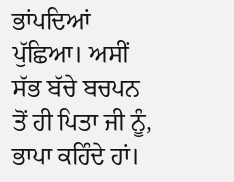ਭਾਂਪਦਿਆਂ ਪੁੱਛਿਆ। ਅਸੀਂ ਸੱਭ ਬੱਚੇ ਬਚਪਨ ਤੋਂ ਹੀ ਪਿਤਾ ਜੀ ਨੂੰ, ਭਾਪਾ ਕਹਿੰਦੇ ਹਾਂ।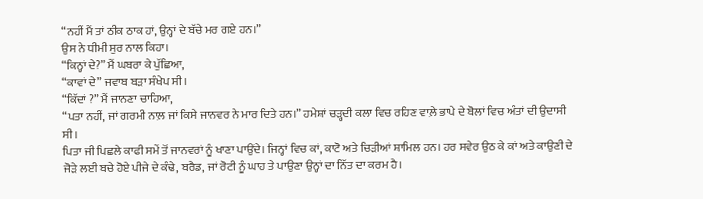“ਨਹੀਂ ਮੈਂ ਤਾਂ ਠੀਕ ਠਾਕ ਹਾਂ, ਉਨ੍ਹਾਂ ਦੇ ਬੱਚੇ ਮਰ ਗਏ ਹਨ।”
ਉਸ ਨੇ ਧੀਮੀ ਸੁਰ ਨਾਲ ਕਿਹਾ।
“ਕਿਨ੍ਹਾਂ ਦੇ?” ਮੈਂ ਘਬਰਾ ਕੇ ਪੁੱਛਿਆ,
“ਕਾਵਾਂ ਦੇ” ਜਵਾਬ ਬੜਾ ਸੰਖੇਪ ਸੀ।
“ਕਿੱਦਾਂ ?” ਮੈਂ ਜਾਨਣਾ ਚਾਹਿਆ,
“ਪਤਾ ਨਹੀਂ, ਜਾਂ ਗਰਮੀ ਨਾਲ਼ ਜਾਂ ਕਿਸੇ ਜਾਨਵਰ ਨੇ ਮਾਰ ਦਿਤੇ ਹਨ।” ਹਮੇਸ਼ਾਂ ਚੜ੍ਹਦੀ ਕਲਾ ਵਿਚ ਰਹਿਣ ਵਾਲ਼ੇ ਭਾਪੇ ਦੇ ਬੋਲਾਂ ਵਿਚ ਅੰਤਾਂ ਦੀ ਉਦਾਸੀ ਸੀ।
ਪਿਤਾ ਜੀ ਪਿਛਲੇ ਕਾਫੀ ਸਮੇਂ ਤੋਂ ਜਾਨਵਰਾਂ ਨੂੰ ਖਾਣਾ ਪਾਉਂਦੇ। ਜਿਨ੍ਹਾਂ ਵਿਚ ਕਾਂ, ਕਾਟੋ ਅਤੇ ਚਿੜੀਆਂ ਸ਼ਾਮਿਲ ਹਨ। ਹਰ ਸਵੇਰ ਉਠ ਕੇ ਕਾਂ ਅਤੇ ਕਾਉਣੀ ਦੇ ਜੋੜੇ ਲਈ ਬਚੇ ਹੋਏ ਪੀਜੇ ਦੇ ਕੰਢੇ, ਬਰੈਡ, ਜਾਂ ਰੋਟੀ ਨੂੰ ਘਾਹ ਤੇ ਪਾਉਣਾ ਉਨ੍ਹਾਂ ਦਾ ਨਿੱਤ ਦਾ ਕਰਮ ਹੈ।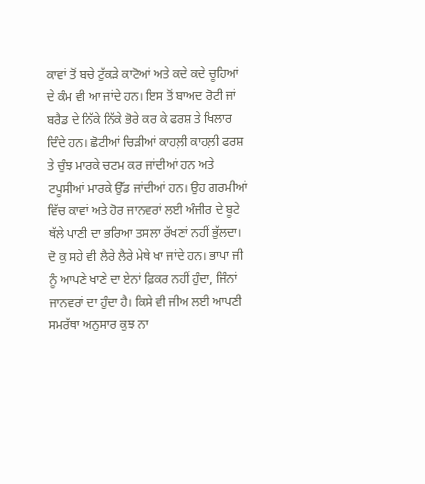ਕਾਵਾਂ ਤੋਂ ਬਚੇ ਟੁੱਕੜੇ ਕਾਟੋਆਂ ਅਤੇ ਕਦੇ ਕਦੇ ਚੂਹਿਆਂ ਦੇ ਕੰਮ ਵੀ ਆ ਜਾਂਦੇ ਹਨ। ਇਸ ਤੋਂ ਬਾਅਦ ਰੋਟੀ ਜਾਂ ਬਰੈਡ ਦੇ ਨਿੱਕੇ ਨਿੱਕੇ ਭੋਰੇ ਕਰ ਕੇ ਫਰਸ਼ ਤੇ ਖਿਲਾਰ ਦਿੰਦੇ ਹਨ। ਛੋਟੀਆਂ ਚਿੜੀਆਂ ਕਾਹਲ਼ੀ ਕਾਹਲ਼ੀ ਫਰਸ਼ ਤੇ ਚੁੰਝ ਮਾਰਕੇ ਚਟਮ ਕਰ ਜਾਂਦੀਆਂ ਹਨ ਅਤੇ ਟਪੂਸੀਆਂ ਮਾਰਕੇ ਉੱਡ ਜਾਂਦੀਆਂ ਹਨ। ਉਹ ਗਰਮੀਆਂ ਵਿੱਚ ਕਾਵਾਂ ਅਤੇ ਹੋਰ ਜਾਨਵਰਾਂ ਲਈ ਅੰਜੀਰ ਦੇ ਬੂਟੇ ਥੱਲੇ ਪਾਣੀ ਦਾ ਭਰਿਆ ਤਸਲਾ ਰੱਖਣਾਂ ਨਹੀਂ ਭੁੱਲਦਾ। ਦੋ ਕੁ ਸਹੇ ਵੀ ਲੈਰੇ ਲੈਰੇ ਮੇਥੇ ਖਾ ਜਾਂਦੇ ਹਨ। ਭਾਪਾ ਜੀ ਨੂੰ ਆਪਣੇ ਖਾਣੇ ਦਾ ਏਨਾਂ ਫ਼ਿਕਰ ਨਹੀਂ ਹੁੰਦਾ, ਜਿੰਨਾਂ ਜਾਨਵਰਾਂ ਦਾ ਹੁੰਦਾ ਹੈ। ਕਿਸੇ ਵੀ ਜੀਅ ਲਈ ਆਪਣੀ ਸਮਰੱਥਾ ਅਨੁਸਾਰ ਕੁਝ ਨਾ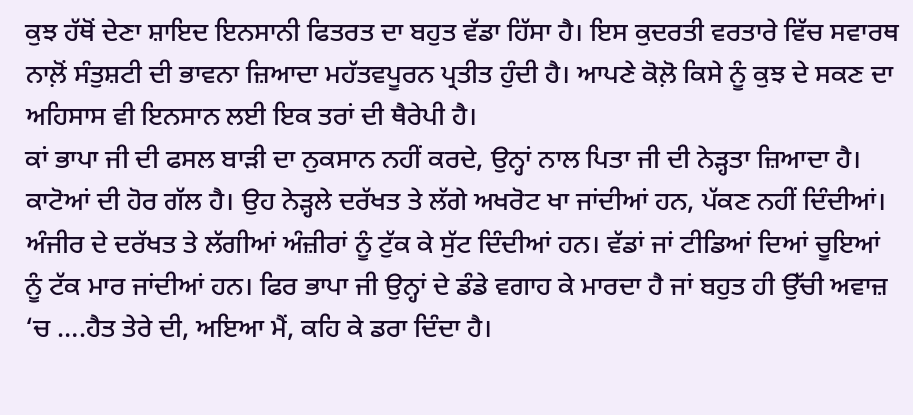ਕੁਝ ਹੱਥੋਂ ਦੇਣਾ ਸ਼ਾਇਦ ਇਨਸਾਨੀ ਫਿਤਰਤ ਦਾ ਬਹੁਤ ਵੱਡਾ ਹਿੱਸਾ ਹੈ। ਇਸ ਕੁਦਰਤੀ ਵਰਤਾਰੇ ਵਿੱਚ ਸਵਾਰਥ ਨਾਲ਼ੋਂ ਸੰਤੁਸ਼ਟੀ ਦੀ ਭਾਵਨਾ ਜ਼ਿਆਦਾ ਮਹੱਤਵਪੂਰਨ ਪ੍ਰਤੀਤ ਹੁੰਦੀ ਹੈ। ਆਪਣੇ ਕੋਲ਼ੋ ਕਿਸੇ ਨੂੰ ਕੁਝ ਦੇ ਸਕਣ ਦਾ ਅਹਿਸਾਸ ਵੀ ਇਨਸਾਨ ਲਈ ਇਕ ਤਰਾਂ ਦੀ ਥੈਰੇਪੀ ਹੈ।
ਕਾਂ ਭਾਪਾ ਜੀ ਦੀ ਫਸਲ ਬਾੜੀ ਦਾ ਨੁਕਸਾਨ ਨਹੀਂ ਕਰਦੇ, ਉਨ੍ਹਾਂ ਨਾਲ ਪਿਤਾ ਜੀ ਦੀ ਨੇੜ੍ਹਤਾ ਜ਼ਿਆਦਾ ਹੈ। ਕਾਟੋਆਂ ਦੀ ਹੋਰ ਗੱਲ ਹੈ। ਉਹ ਨੇੜ੍ਹਲੇ ਦਰੱਖਤ ਤੇ ਲੱਗੇ ਅਖਰੋਟ ਖਾ ਜਾਂਦੀਆਂ ਹਨ, ਪੱਕਣ ਨਹੀਂ ਦਿੰਦੀਆਂ। ਅੰਜੀਰ ਦੇ ਦਰੱਖਤ ਤੇ ਲੱਗੀਆਂ ਅੰਜ਼ੀਰਾਂ ਨੂੰ ਟੁੱਕ ਕੇ ਸੁੱਟ ਦਿੰਦੀਆਂ ਹਨ। ਵੱਡਾਂ ਜਾਂ ਟੀਡਿਆਂ ਦਿਆਂ ਚੂਇਆਂ ਨੂੰ ਟੱਕ ਮਾਰ ਜਾਂਦੀਆਂ ਹਨ। ਫਿਰ ਭਾਪਾ ਜੀ ਉਨ੍ਹਾਂ ਦੇ ਡੰਡੇ ਵਗਾਹ ਕੇ ਮਾਰਦਾ ਹੈ ਜਾਂ ਬਹੁਤ ਹੀ ਉੱਚੀ ਅਵਾਜ਼ ‘ਚ ….ਹੈਤ ਤੇਰੇ ਦੀ, ਅਇਆ ਮੈਂ, ਕਹਿ ਕੇ ਡਰਾ ਦਿੰਦਾ ਹੈ।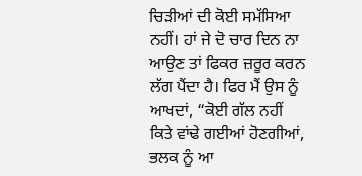ਚਿੜੀਆਂ ਦੀ ਕੋਈ ਸਮੱਸਿਆ ਨਹੀਂ। ਹਾਂ ਜੇ ਦੋ ਚਾਰ ਦਿਨ ਨਾ ਆਉਣ ਤਾਂ ਫਿਕਰ ਜ਼ਰੂਰ ਕਰਨ ਲੱਗ ਪੈਂਦਾ ਹੈ। ਫਿਰ ਮੈਂ ਉਸ ਨੂੰ ਆਖਦਾਂ, “ਕੋਈ ਗੱਲ ਨਹੀਂ ਕਿਤੇ ਵਾਂਢੇ ਗਈਆਂ ਹੋਣਗੀਆਂ, ਭਲਕ ਨੂੰ ਆ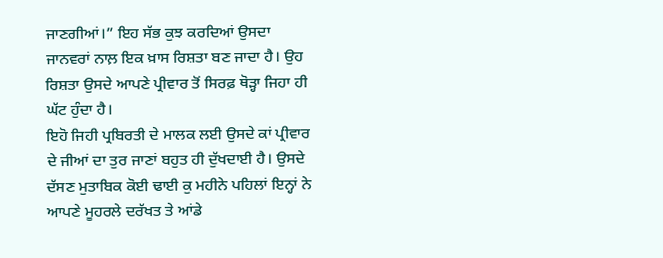ਜਾਣਗੀਆਂ।” ਇਹ ਸੱਭ ਕੁਝ ਕਰਦਿਆਂ ਉਸਦਾ ਜਾਨਵਰਾਂ ਨਾਲ਼ ਇਕ ਖ਼ਾਸ ਰਿਸ਼ਤਾ ਬਣ ਜਾਦਾ ਹੈ। ਉਹ ਰਿਸ਼ਤਾ ਉਸਦੇ ਆਪਣੇ ਪ੍ਰੀਵਾਰ ਤੋਂ ਸਿਰਫ਼ ਥੋੜ੍ਹਾ ਜਿਹਾ ਹੀ ਘੱਟ ਹੁੰਦਾ ਹੈ।
ਇਹੋ ਜਿਹੀ ਪ੍ਰਬਿਰਤੀ ਦੇ ਮਾਲਕ ਲਈ ਉਸਦੇ ਕਾਂ ਪ੍ਰੀਵਾਰ ਦੇ ਜੀਆਂ ਦਾ ਤੁਰ ਜਾਣਾਂ ਬਹੁਤ ਹੀ ਦੁੱਖਦਾਈ ਹੈ। ਉਸਦੇ ਦੱਸਣ ਮੁਤਾਬਿਕ ਕੋਈ ਢਾਈ ਕੁ ਮਹੀਨੇ ਪਹਿਲਾਂ ਇਨ੍ਹਾਂ ਨੇ ਆਪਣੇ ਮੂਹਰਲੇ ਦਰੱਖਤ ਤੇ ਆਂਡੇ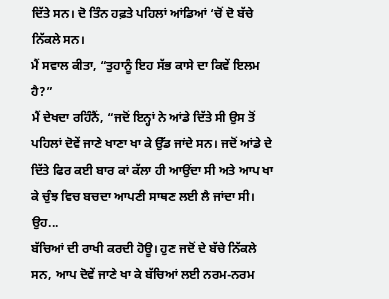ਦਿੱਤੇ ਸਨ। ਦੋ ਤਿੰਨ ਹਫ਼ਤੇ ਪਹਿਲਾਂ ਆਂਡਿਆਂ ‘ਚੋਂ ਦੋ ਬੱਚੇ ਨਿੱਕਲੇ ਸਨ।
ਮੈਂ ਸਵਾਲ ਕੀਤਾ, “ਤੁਹਾਨੂੰ ਇਹ ਸੱਭ ਕਾਸੇ ਦਾ ਕਿਵੇਂ ਇਲਮ ਹੈ?”
ਮੈਂ ਦੇਖਦਾ ਰਹਿੰਨੈਂ, “ਜਦੋਂ ਇਨ੍ਹਾਂ ਨੇ ਆਂਡੇ ਦਿੱਤੇ ਸੀ ਉਸ ਤੋਂ ਪਹਿਲਾਂ ਦੋਵੇਂ ਜਾਣੇ ਖਾਣਾ ਖਾ ਕੇ ਉੱਡ ਜਾਂਦੇ ਸਨ। ਜਦੋਂ ਆਂਡੇ ਦੇ ਦਿੱਤੇ ਫਿਰ ਕਈ ਬਾਰ ਕਾਂ ਕੱਲਾ ਹੀ ਆਉਂਦਾ ਸੀ ਅਤੇ ਆਪ ਖਾ ਕੇ ਚੁੰਝ ਵਿਚ ਬਚਦਾ ਆਪਣੀ ਸਾਥਣ ਲਈ ਲੈ ਜਾਂਦਾ ਸੀ। ਉਹ...
ਬੱਚਿਆਂ ਦੀ ਰਾਖੀ ਕਰਦੀ ਹੋਊ। ਹੁਣ ਜਦੋਂ ਦੇ ਬੱਚੇ ਨਿੱਕਲੇ ਸਨ, ਆਪ ਦੋਵੇਂ ਜਾਣੇ ਖਾ ਕੇ ਬੱਚਿਆਂ ਲਈ ਨਰਮ-ਨਰਮ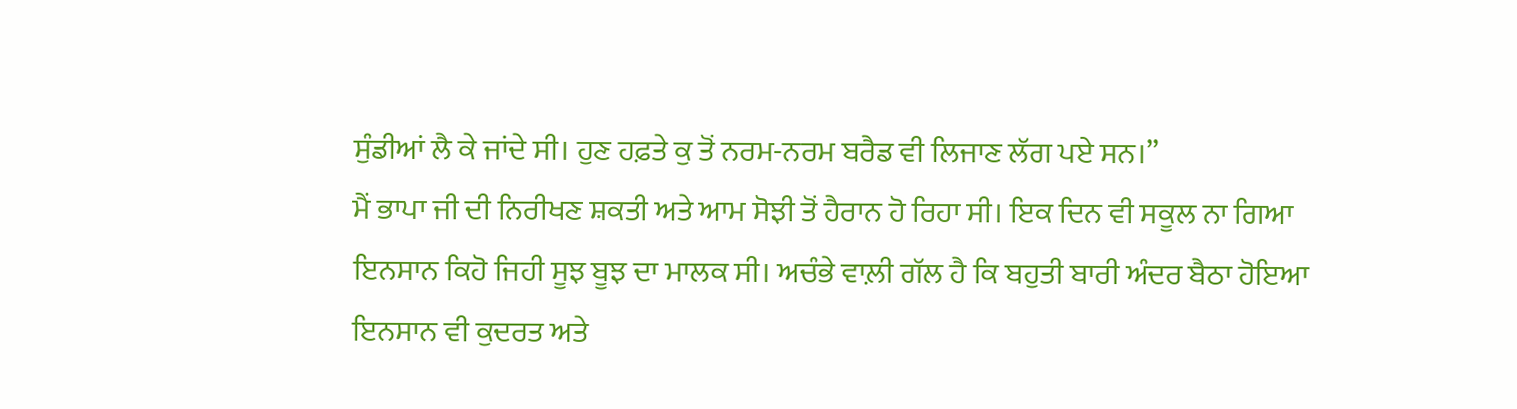ਸੁੰਡੀਆਂ ਲੈ ਕੇ ਜਾਂਦੇ ਸੀ। ਹੁਣ ਹਫ਼ਤੇ ਕੁ ਤੋਂ ਨਰਮ-ਨਰਮ ਬਰੈਡ ਵੀ ਲਿਜਾਣ ਲੱਗ ਪਏ ਸਨ।”
ਮੈਂ ਭਾਪਾ ਜੀ ਦੀ ਨਿਰੀਖਣ ਸ਼ਕਤੀ ਅਤੇ ਆਮ ਸੋਝੀ ਤੋਂ ਹੈਰਾਨ ਹੋ ਰਿਹਾ ਸੀ। ਇਕ ਦਿਨ ਵੀ ਸਕੂਲ ਨਾ ਗਿਆ ਇਨਸਾਨ ਕਿਹੋ ਜਿਹੀ ਸੂਝ ਬੂਝ ਦਾ ਮਾਲਕ ਸੀ। ਅਚੰਭੇ ਵਾਲ਼ੀ ਗੱਲ ਹੈ ਕਿ ਬਹੁਤੀ ਬਾਰੀ ਅੰਦਰ ਬੈਠਾ ਹੋਇਆ ਇਨਸਾਨ ਵੀ ਕੁਦਰਤ ਅਤੇ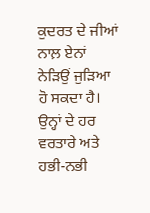ਕੁਦਰਤ ਦੇ ਜੀਆਂ ਨਾਲ਼ ਏਨਾਂ ਨੇੜਿਉਂ ਜੁੜਿਆ ਹੋ ਸਕਦਾ ਹੈ। ਉਨ੍ਹਾਂ ਦੇ ਹਰ ਵਰਤਾਰੇ ਅਤੇ ਹਭੀ-ਨਭੀ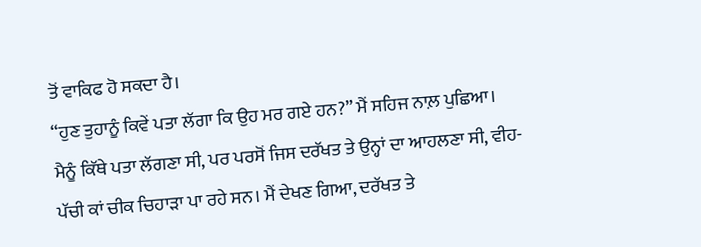ਤੋਂ ਵਾਕਿਫ ਹੋ ਸਕਦਾ ਹੈ।
“ਹੁਣ ਤੁਹਾਨੂੰ ਕਿਵੇਂ ਪਤਾ ਲੱਗਾ ਕਿ ਉਹ ਮਰ ਗਏ ਹਨ?” ਮੈਂ ਸਹਿਜ ਨਾਲ਼ ਪੁਛਿਆ।
ਮੈਨੂੰ ਕਿੱਥੇ ਪਤਾ ਲੱਗਣਾ ਸੀ, ਪਰ ਪਰਸੋਂ ਜਿਸ ਦਰੱਖਤ ਤੇ ਉਨ੍ਹਾਂ ਦਾ ਆਹਲਣਾ ਸੀ, ਵੀਹ-ਪੱਚੀ ਕਾਂ ਚੀਕ ਚਿਹਾੜਾ ਪਾ ਰਹੇ ਸਨ। ਮੈਂ ਦੇਖਣ ਗਿਆ, ਦਰੱਖਤ ਤੇ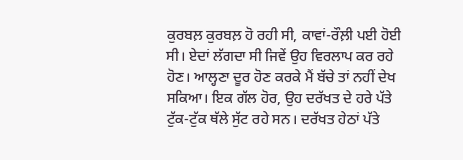ਕੁਰਬਲ਼ ਕੁਰਬਲ਼ ਹੋ ਰਹੀ ਸੀ, ਕਾਵਾਂ-ਰੌਲ਼ੀ ਪਈ ਹੋਈ ਸੀ। ਏਦਾਂ ਲੱਗਦਾ ਸੀ ਜਿਵੇਂ ਉਹ ਵਿਰਲਾਪ ਕਰ ਰਹੇ ਹੋਣ। ਆਲ੍ਹਣਾ ਦੂਰ ਹੋਣ ਕਰਕੇ ਮੈਂ ਬੱਚੇ ਤਾਂ ਨਹੀਂ ਦੇਖ ਸਕਿਆ। ਇਕ ਗੱਲ ਹੋਰ, ਉਹ ਦਰੱਖਤ ਦੇ ਹਰੇ ਪੱਤੇ ਟੁੱਕ-ਟੁੱਕ ਥੱਲੇ ਸੁੱਟ ਰਹੇ ਸਨ। ਦਰੱਖਤ ਹੇਠਾਂ ਪੱਤੇ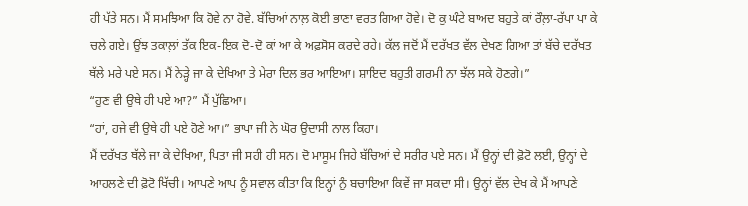ਹੀ ਪੱਤੇ ਸਨ। ਮੈਂ ਸਮਝਿਆ ਕਿ ਹੋਵੇ ਨਾ ਹੋਵੇ. ਬੱਚਿਆਂ ਨਾਲ਼ ਕੋਈ ਭਾਣਾ ਵਰਤ ਗਿਆ ਹੋਵੇ। ਦੋ ਕੁ ਘੰਟੇ ਬਾਅਦ ਬਹੁਤੇ ਕਾਂ ਰੌਲ਼ਾ-ਰੱਪਾ ਪਾ ਕੇ ਚਲੇ ਗਏ। ਉਂਝ ਤਕਾਲ਼ਾਂ ਤੱਕ ਇਕ-ਇਕ ਦੋ-ਦੋ ਕਾਂ ਆ ਕੇ ਅਫ਼ਸੋਸ ਕਰਦੇ ਰਹੇ। ਕੱਲ ਜਦੋਂ ਮੈਂ ਦਰੱਖਤ ਵੱਲ ਦੇਖਣ ਗਿਆ ਤਾਂ ਬੱਚੇ ਦਰੱਖਤ ਥੱਲੇ ਮਰੇ ਪਏ ਸਨ। ਮੈਂ ਨੇੜ੍ਹੇ ਜਾ ਕੇ ਦੇਖਿਆ ਤੇ ਮੇਰਾ ਦਿਲ ਭਰ ਆਇਆ। ਸ਼ਾਇਦ ਬਹੁਤੀ ਗਰਮੀ ਨਾ ਝੱਲ ਸਕੇ ਹੋਣਗੇ।”
“ਹੁਣ ਵੀ ਉਥੇ ਹੀ ਪਏ ਆ?” ਮੈਂ ਪੁੱਛਿਆ।
“ਹਾਂ, ਹਜੇ ਵੀ ਉਥੇ ਹੀ ਪਏ ਹੋਣੇ ਆ।” ਭਾਪਾ ਜੀ ਨੇ ਘੋਰ ਉਦਾਸੀ ਨਾਲ ਕਿਹਾ।
ਮੈਂ ਦਰੱਖਤ ਥੱਲੇ ਜਾ ਕੇ ਦੇਖਿਆ, ਪਿਤਾ ਜੀ ਸਹੀ ਹੀ ਸਨ। ਦੋ ਮਾਸੂਮ ਜਿਹੇ ਬੱਚਿਆਂ ਦੇ ਸਰੀਰ ਪਏ ਸਨ। ਮੈਂ ਉਨ੍ਹਾਂ ਦੀ ਫ਼ੋਟੋ ਲਈ, ਉਨ੍ਹਾਂ ਦੇ ਆਹਲਣੇ ਦੀ ਫ਼ੋਟੋ ਖਿੱਚੀ। ਆਪਣੇ ਆਪ ਨੂੰ ਸਵਾਲ ਕੀਤਾ ਕਿ ਇਨ੍ਹਾਂ ਨੁੰ ਬਚਾਇਆ ਕਿਵੇਂ ਜਾ ਸਕਦਾ ਸੀ। ਉਨ੍ਹਾਂ ਵੱਲ ਦੇਖ ਕੇ ਮੈਂ ਆਪਣੇ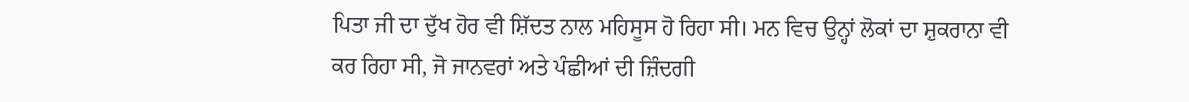ਪਿਤਾ ਜੀ ਦਾ ਦੁੱਖ ਹੋਰ ਵੀ ਸ਼ਿੱਦਤ ਨਾਲ ਮਹਿਸੂਸ ਹੋ ਰਿਹਾ ਸੀ। ਮਨ ਵਿਚ ਉਨ੍ਹਾਂ ਲੋਕਾਂ ਦਾ ਸ਼ੁਕਰਾਨਾ ਵੀ ਕਰ ਰਿਹਾ ਸੀ, ਜੋ ਜਾਨਵਰਾਂ ਅਤੇ ਪੰਛੀਆਂ ਦੀ ਜ਼ਿੰਦਗੀ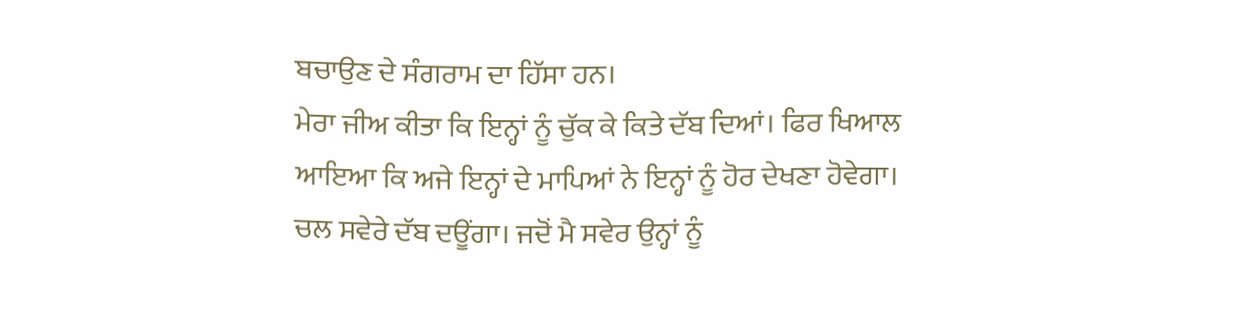ਬਚਾਉਣ ਦੇ ਸੰਗਰਾਮ ਦਾ ਹਿੱਸਾ ਹਨ।
ਮੇਰਾ ਜੀਅ ਕੀਤਾ ਕਿ ਇਨ੍ਹਾਂ ਨੂੰ ਚੁੱਕ ਕੇ ਕਿਤੇ ਦੱਬ ਦਿਆਂ। ਫਿਰ ਖਿਆਲ ਆਇਆ ਕਿ ਅਜੇ ਇਨ੍ਹਾਂ ਦੇ ਮਾਪਿਆਂ ਨੇ ਇਨ੍ਹਾਂ ਨੂੰ ਹੋਰ ਦੇਖਣਾ ਹੋਵੇਗਾ। ਚਲ ਸਵੇਰੇ ਦੱਬ ਦਊਂਗਾ। ਜਦੋਂ ਮੈ ਸਵੇਰ ਉਨ੍ਹਾਂ ਨੂੰ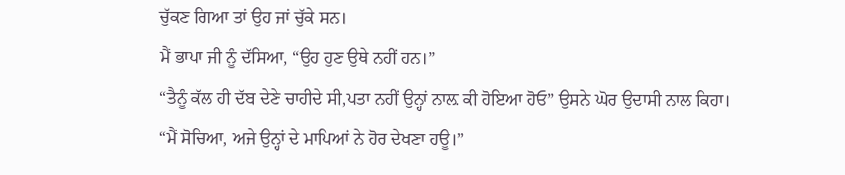ਚੁੱਕਣ ਗਿਆ ਤਾਂ ਉਹ ਜਾਂ ਚੁੱਕੇ ਸਨ।
ਮੈਂ ਭਾਪਾ ਜੀ ਨੂੰ ਦੱਸਿਆ, “ਉਹ ਹੁਣ ਉਥੇ ਨਹੀਂ ਹਨ।”
“ਤੈਨੂੰ ਕੱਲ ਹੀ ਦੱਬ ਦੇਣੇ ਚਾਹੀਦੇ ਸੀ,ਪਤਾ ਨਹੀਂ ਉਨ੍ਹਾਂ ਨਾਲ਼ ਕੀ ਹੋਇਆ ਹੋਓ” ਉਸਨੇ ਘੋਰ ਉਦਾਸੀ ਨਾਲ ਕਿਹਾ।
“ਮੈਂ ਸੋਚਿਆ, ਅਜੇ ਉਨ੍ਹਾਂ ਦੇ ਮਾਪਿਆਂ ਨੇ ਹੋਰ ਦੇਖਣਾ ਹਊ।”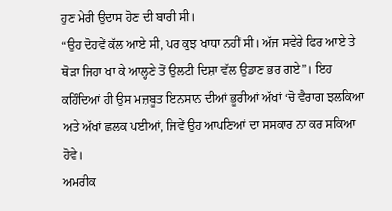ਹੁਣ ਮੇਰੀ ਉਦਾਸ ਹੋਣ ਦੀ ਬਾਰੀ ਸੀ।
“ਉਹ ਦੋਹਵੇਂ ਕੱਲ ਆਏ ਸੀ, ਪਰ ਕੁਝ ਖਾਧਾ ਨਹੀਂ ਸੀ। ਅੱਜ ਸਵੇਰੇ ਫਿਰ ਆਏ ਤੇ ਥੋੜਾ ਜਿਹਾ ਖਾ ਕੇ ਆਲ੍ਹਣੇ ਤੋਂ ਉਲਟੀ ਦਿਸ਼ਾ ਵੱਲ ਉਡਾਣ ਭਰ ਗਏ”। ਇਹ ਕਹਿੰਦਿਆਂ ਹੀ ਉਸ ਮਜ਼ਬੂਤ ਇਨਸਾਨ ਦੀਆਂ ਭੂਰੀਆਂ ਅੱਖਾਂ ‘ਚੋ ਵੈਰਾਗ ਝਲਕਿਆ ਅਤੇ ਅੱਖਾਂ ਛਲਕ ਪਈਆਂ, ਜਿਵੇਂ ਉਹ ਆਪਣਿਆਂ ਦਾ ਸਸਕਾਰ ਨਾ ਕਰ ਸਕਿਆ ਹੋਵੇ।
ਅਮਰੀਕ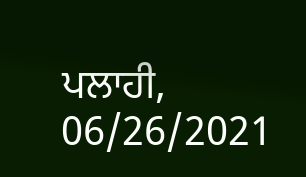ਪਲਾਹੀ, 06/26/2021